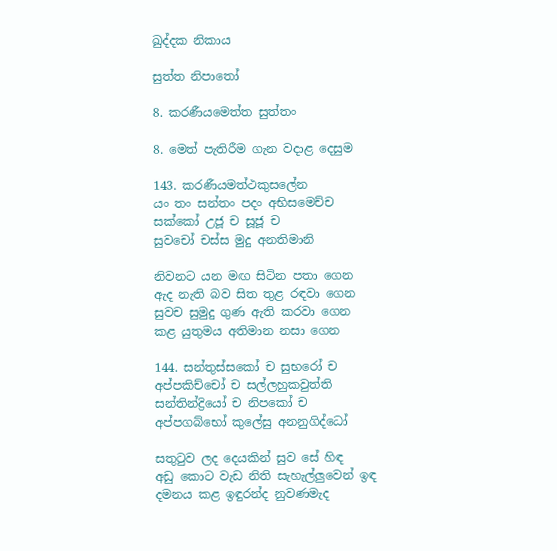ඛුද්දක නිකාය

සුත්ත නිපාතෝ

8. කරණීයමෙත්ත සුත්තං

8. මෙත් පැතිරීම ගැන වදාළ දෙසුම

143. කරණීයමත්ථකුසලේන
යං තං සන්තං පදං අභිසමෙච්ච
සක්කෝ උජූ ච සූජූ ච
සුවචෝ චස්ස මුදු අනතිමානි

නිවනට යන මඟ සිටින පතා ගෙන
ඇද නැති බව සිත තුළ රඳවා ගෙන
සුවච සුමුදු ගුණ ඇති කරවා ගෙන
කළ යුතුමය අතිමාන නසා ගෙන

144. සන්තුස්සකෝ ච සුභරෝ ච
අප්පකිච්චෝ ච සල්ලහුකවුත්ති
සන්තින්ද්‍රියෝ ච නිපකෝ ච
අප්පගබ්භෝ කුලේසු අනනුගිද්ධෝ

සතුටුව ලද දෙයකින් සුව සේ හිඳ
අඩු කොට වැඩ නිති සැහැල්ලුවෙන් ඉඳ
දමනය කළ ඉඳුරන්ද නුවණමැද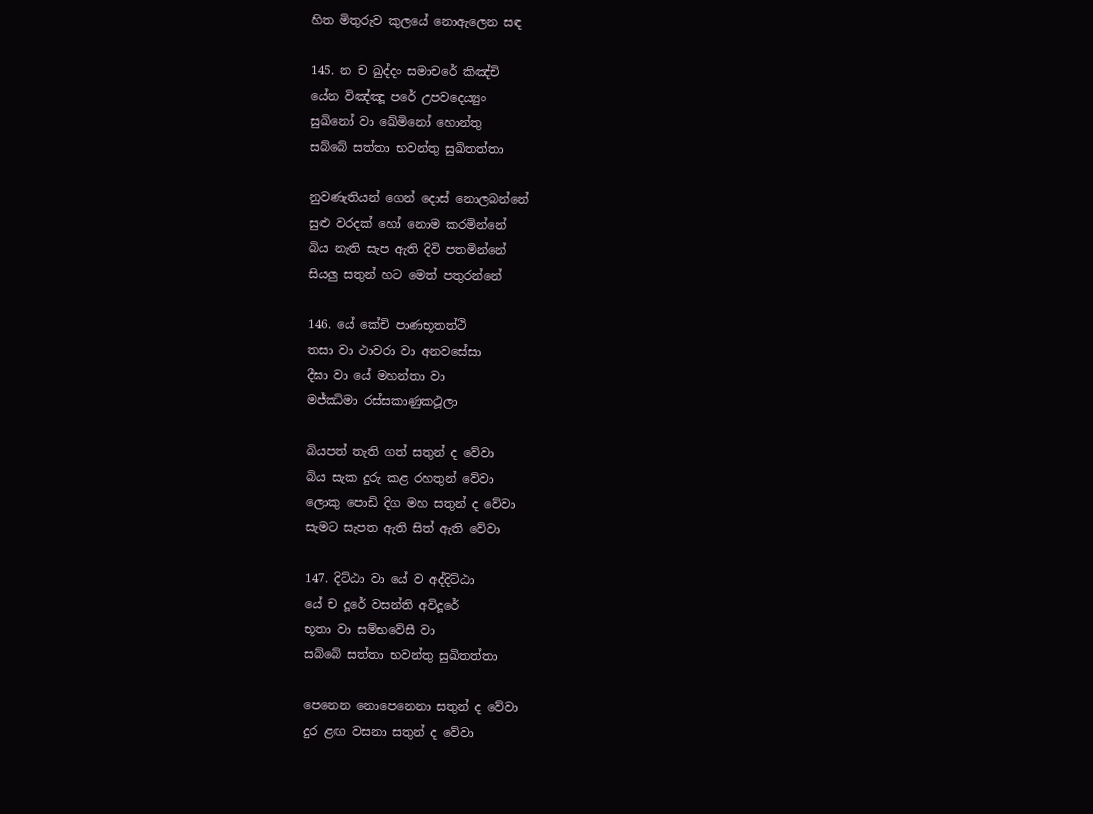හිත මිතුරුව කුලයේ නොඇලෙන සඳ

145. න ච ඛුද්දං සමාචරේ කිඤ්චි
යේන විඤ්ඤූ පරේ උපවදෙය්‍යුං
සුඛිනෝ වා ඛේමිනෝ හොන්තු
සබ්බේ සත්තා භවන්තු සුඛිතත්තා

නුවණැතියන් ගෙන් දොස් නොලබන්නේ
සුළු වරදක් හෝ නොම කරමින්නේ
බිය නැති සැප ඇති දිවි පතමින්නේ
සියලු සතුන් හට මෙත් පතුරන්නේ

146. යේ කේචි පාණභූතත්ථි
තසා වා ථාවරා වා අනවසේසා
දීඝා වා යේ මහන්තා වා
මජ්ඣිමා රස්සකාණුකථූලා

බියපත් තැති ගත් සතුන් ද වේවා
බිය සැක දුරු කළ රහතුන් වේවා
ලොකු පොඩි දිග මහ සතුන් ද වේවා
සැමට සැපත ඇති සිත් ඇති වේවා

147. දිට්ඨා වා යේ ව අද්දිට්ඨා
යේ ච දූරේ වසන්ති අවිදූරේ
භූතා වා සම්භවේසී වා
සබ්බේ සත්තා භවන්තු සුඛිතත්තා

පෙනෙන නොපෙනෙනා සතුන් ද වේවා
දුර ළඟ වසනා සතුන් ද වේවා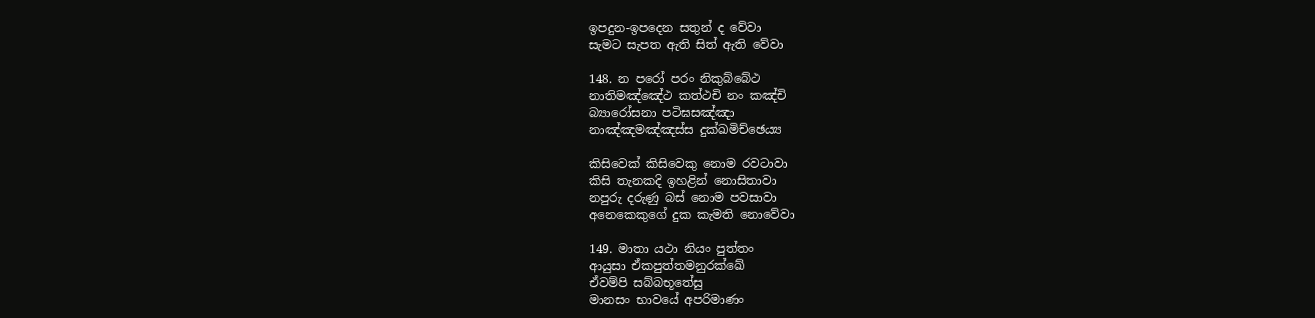ඉපදුන-ඉපදෙන සතුන් ද වේවා
සැමට සැපත ඇති සිත් ඇති වේවා

148. න පරෝ පරං නිකුබ්බේථ
නාතිමඤ්ඤේථ කත්ථචි නං කඤ්චි
බ්‍යාරෝසනා පටිඝසඤ්ඤා
නාඤ්ඤමඤ්ඤස්ස දුක්ඛමිච්ඡෙය්‍ය

කිසිවෙක් කිසිවෙකු නොම රවටාවා
කිසි තැනකදි ඉහළින් නොසිතාවා
නපුරු දරුණු බස් නොම පවසාවා
අනෙකෙකුගේ දුක කැමති නොවේවා

149. මාතා යථා නියං පුත්තං
ආයුසා ඒකපුත්තමනුරක්ඛේ
ඒවම්පි සබ්බභූතේසු
මානසං භාවයේ අපරිමාණං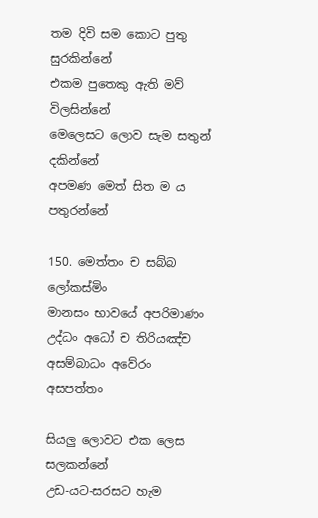තම දිවි සම කොට පුතු සුරකින්නේ
එකම පුතෙකු ඇති මව් විලසින්නේ
මෙලෙසට ලොව සැම සතුන් දකින්නේ
අපමණ මෙත් සිත ම ය පතුරන්නේ

150. මෙත්තං ච සබ්බ ලෝකස්මිං
මානසං භාවයේ අපරිමාණං
උද්ධං අධෝ ච තිරියඤ්ච
අසම්බාධං අවේරං අසපත්තං

සියලු ලොවට එක ලෙස සලකන්නේ
උඩ-යට-සරසට හැම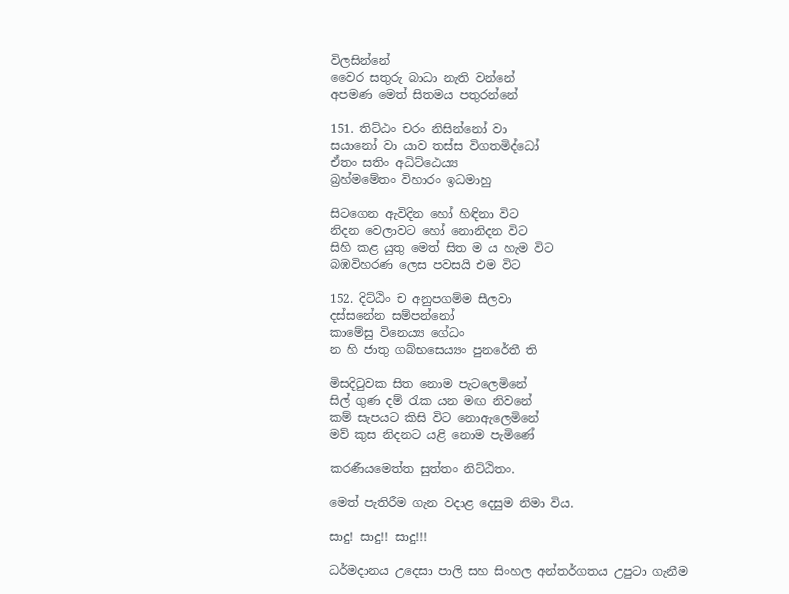විලසින්නේ
වෛර සතුරු බාධා නැති වන්නේ
අපමණ මෙත් සිතමය පතුරන්නේ

151. තිට්ඨං චරං නිසින්නෝ වා
සයානෝ වා යාව තස්ස විගතමිද්ධෝ
ඒතං සතිං අධිට්ඨෙය්‍ය
බ්‍රහ්මමේතං විහාරං ඉධමාහු

සිටගෙන ඇවිදින හෝ හිඳිනා විට
නිදන වෙලාවට හෝ නොනිදන විට
සිහි කළ යුතු මෙත් සිත ම ය හැම විට
බඹවිහරණ ලෙස පවසයි එම විට

152. දිට්ඨිං ච අනුපගම්ම සීලවා
දස්සනේන සම්පන්නෝ
කාමේසු විනෙය්‍ය ගේධං
න හි ජාතු ගබ්භසෙය්‍යං පුනරේතී ති

මිසදිටුවක සිත නොම පැටලෙමිනේ
සිල් ගුණ දම් රැක යන මඟ නිවනේ
කම් සැපයට කිසි විට නොඇලෙමිනේ
මව් කුස නිදනට යළි නොම පැමිණේ

කරණීයමෙත්ත සුත්තං නිට්ඨිතං.

මෙත් පැතිරීම ගැන වදාළ දෙසුම නිමා විය.

සාදු! සාදු!! සාදු!!!

ධර්මදානය උදෙසා පාලි සහ සිංහල අන්තර්ගතය උපුටා ගැනීම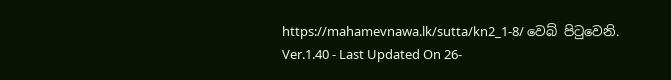https://mahamevnawa.lk/sutta/kn2_1-8/ වෙබ් පිටුවෙනි.
Ver.1.40 - Last Updated On 26-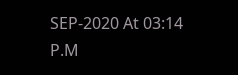SEP-2020 At 03:14 P.M